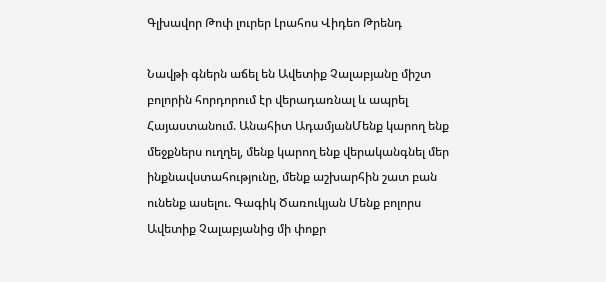Գլխավոր Թոփ լուրեր Լրահոս Վիդեո Թրենդ

Նավթի գներն աճել են Ավետիք Չալաբյանը միշտ բոլորին հորդորում էր վերադառնալ և ապրել Հայաստանում. Անահիտ ԱդամյանՄենք կարող ենք մեջքներս ուղղել, մենք կարող ենք վերականգնել մեր ինքնավստահությունը, մենք աշխարհին շատ բան ունենք ասելու. Գագիկ Ծառուկյան Մենք բոլորս Ավետիք Չալաբյանից մի փոքր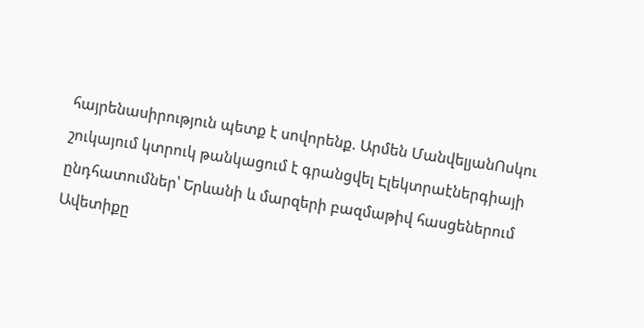հայրենասիրություն պետք է սովորենք. Արմեն ՄանվելյանՈսկու շուկայում կտրուկ թանկացում է գրանցվել Էլեկտրաէներգիայի ընդհատումներ՝ Երևանի և մարզերի բազմաթիվ հասցեներում Ավետիքը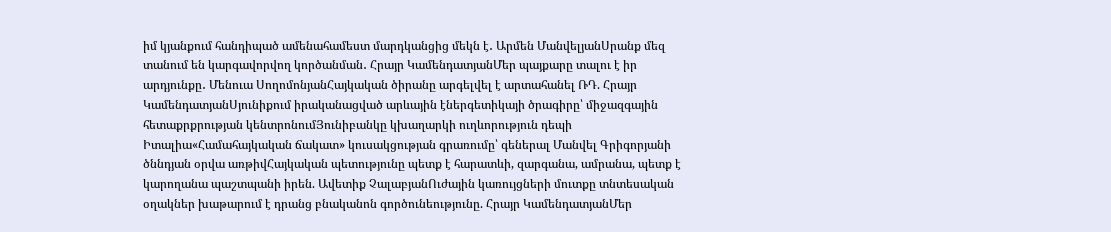իմ կյանքում հանդիպած ամենահամեստ մարդկանցից մեկն է․ Արմեն ՄանվելյանՍրանք մեզ տանում են կարգավորվող կործանման․ Հրայր ԿամենդատյանՄեր պայքարը տալու է իր արդյունքը․ Մենուա ՍողոմոնյանՀայկական ծիրանը արգելվել է արտահանել ՌԴ. Հրայր ԿամենդատյանՍյունիքում իրականացված արևային էներգետիկայի ծրագիրը՝ միջազգային հետաքրքրության կենտրոնումՅունիբանկը կխաղարկի ուղևորություն դեպի Իտալիա«Համահայկական ճակատ» կուսակցության գրառումը՝ գեներալ Մանվել Գրիգորյանի ծննդյան օրվա առթիվՀայկական պետությունը պետք է հարատևի, զարգանա, ամրանա, պետք է կարողանա պաշտպանի իրեն. Ավետիք ՉալաբյանՈւժային կառույցների մուտքը տնտեսական օղակներ խաթարում է դրանց բնականոն գործունեությունը. Հրայր ԿամենդատյանՄեր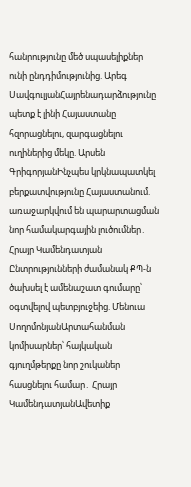հանրությունը մեծ սպասելիքներ ունի ընդդիմությունից. Արեգ ՍավգուլյանՀայրենադարձությունը պետք է լինի Հայաստանը հզորացնելու, զարգացնելու ուղիներից մեկը. Արսեն ԳրիգորյանԻնչպես կրկնապատկել բերքատվությունը Հայաստանում. առաջարկվում են պարարտացման նոր համակարգային լուծումներ․ Հրայր Կամենդատյան Ընտրությունների ժամանակ ՔՊ-ն ծախսել է ամենաշատ գումարը՝ օգտվելով պետբյուջեից. Մենուա ՍողոմոնյանԱրտահանման կոմիսարներ՝ հայկական գյուղմթերքը նոր շուկաներ հասցնելու համար․ Հրայր ԿամենդատյանԱվետիք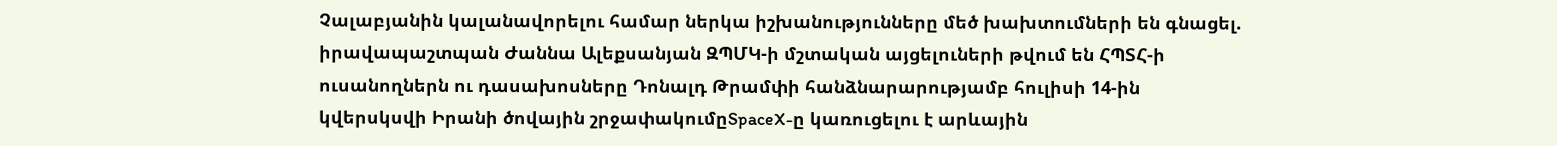Չալաբյանին կալանավորելու համար ներկա իշխանությունները մեծ խախտումների են գնացել. իրավապաշտպան Ժաննա Ալեքսանյան ԶՊՄԿ-ի մշտական այցելուների թվում են ՀՊՏՀ-ի ուսանողներն ու դասախոսները Դոնալդ Թրամփի հանձնարարությամբ հուլիսի 14-ին կվերսկսվի Իրանի ծովային շրջափակումըSpaceX-ը կառուցելու է արևային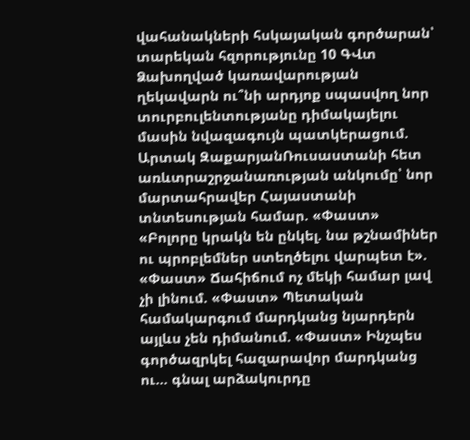վահանակների հսկայական գործարան՝ տարեկան հզորությունը 10 ԳՎտ Ձախողված կառավարության ղեկավարն ու՞նի արդյոք սպասվող նոր տուրբուլենտությանը դիմակայելու մասին նվազագույն պատկերացում. Արտակ ԶաքարյանՌուսաստանի հետ առևտրաշրջանառության անկումը՝ նոր մարտահրավեր Հայաստանի տնտեսության համար. «Փաստ» «Բոլորը կրակն են ընկել. նա թշնամիներ ու պրոբլեմներ ստեղծելու վարպետ է». «Փաստ» Ճահիճում ոչ մեկի համար լավ չի լինում. «Փաստ» Պետական համակարգում մարդկանց նյարդերն այլևս չեն դիմանում. «Փաստ» Ինչպես գործազրկել հազարավոր մարդկանց ու... գնալ արձակուրդը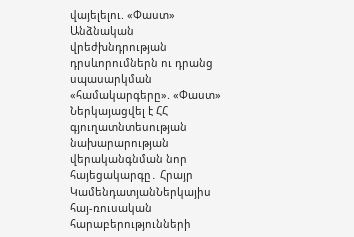վայելելու. «Փաստ» Անձնական վրեժխնդրության դրսևորումներն ու դրանց սպասարկման «համակարգերը». «Փաստ» Ներկայացվել է ՀՀ գյուղատնտեսության նախարարության վերականգնման նոր հայեցակարգը․ Հրայր ԿամենդատյանՆերկայիս հայ-ռուսական հարաբերությունների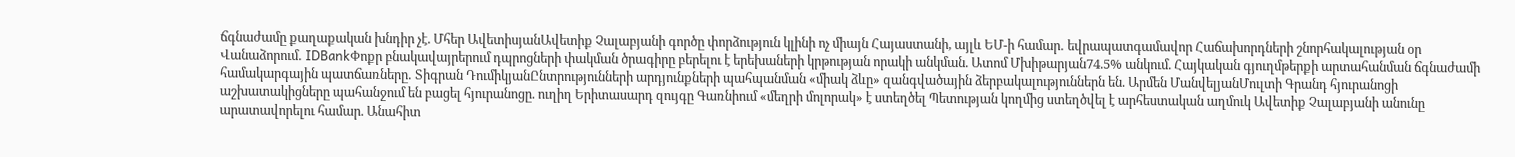ճգնաժամը քաղաքական խնդիր չէ. Մհեր ԱվետիսյանԱվետիք Չալաբյանի գործը փորձություն կլինի ոչ միայն Հայաստանի, այլև ԵՄ-ի համար․ եվրապատգամավոր Հաճախորդների շնորհակալության օր Վանաձորում․ IDBankՓոքր բնակավայրերում դպրոցների փակման ծրագիրը բերելու է երեխաների կրթության որակի անկման. Ատոմ Մխիթարյան74.5% անկում. Հայկական գյուղմթերքի արտահանման ճգնաժամի համակարգային պատճառները․ Տիգրան ԴումիկյանԸնտրությունների արդյունքների պահպանման «միակ ձևը» զանգվածային ձերբակալություններն են. Արմեն ՄանվելյանՄուլտի Գրանդ հյուրանոցի աշխատակիցները պահանջում են բացել հյուրանոցը. ուղիղ Երիտասարդ զույգը Գառնիում «մեղրի մոլորակ» է ստեղծել Պետության կողմից ստեղծվել է արհեստական աղմուկ Ավետիք Չալաբյանի անունը արատավորելու համար. Անահիտ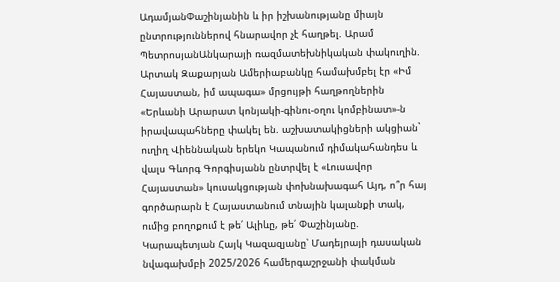ԱդամյանՓաշինյանին և իր իշխանությանը միայն ընտրություններով հնարավոր չէ հաղթել. Արամ ՊետրոսյանԱնկարայի ռազմատեխնիկական փակուղին. Արտակ Զաքարյան Ամերիաբանկը համախմբել էր «Իմ Հայաստան, իմ ապագա» մրցույթի հաղթողներին «Երևանի Արարատ կոնյակի-գինու-օղու կոմբինատ»-ն իրավապահները փակել են. աշխատակիցների ակցիան` ուղիղ Վիեննական երեկո Կապանում դիմակահանդես և վալս Գևորգ Գորգիսյանն ընտրվել է «Լուսավոր Հայաստան» կուսակցության փոխնախագահ Այդ, ո՞ր հայ գործարարն է Հայաստանում տնային կալանքի տակ, ումից բողոքում է թե՛ Ալիևը, թե՛ Փաշինյանը. Կարապետյան Հայկ Կազազյանը՝ Մադեյրայի դասական նվագախմբի 2025/2026 համերգաշրջանի փակման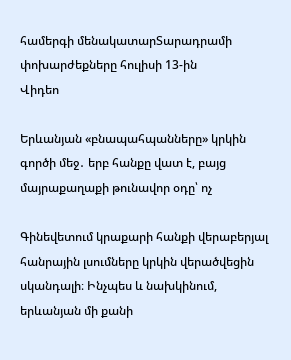համերգի մենակատարՏարադրամի փոխարժեքները հուլիսի 13-ին
Վիդեո

Երևանյան «բնապահպանները» կրկին գործի մեջ․ երբ հանքը վատ է, բայց մայրաքաղաքի թունավոր օդը՝ ոչ

Գինեվետում կրաքարի հանքի վերաբերյալ հանրային լսումները կրկին վերածվեցին սկանդալի։ Ինչպես և նախկինում, երևանյան մի քանի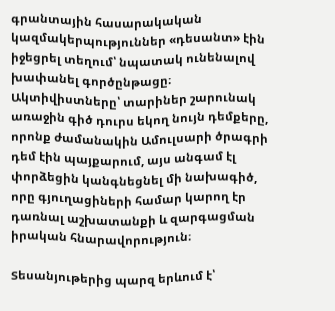գրանտային հասարակական կազմակերպություններ «դեսանտ» էին իջեցրել տեղում՝ նպատակ ունենալով խափանել գործընթացը։ Ակտիվիստները՝ տարիներ շարունակ առաջին գիծ դուրս եկող նույն դեմքերը, որոնք ժամանակին Ամուլսարի ծրագրի դեմ էին պայքարում, այս անգամ էլ փորձեցին կանգնեցնել մի նախագիծ, որը գյուղացիների համար կարող էր դառնալ աշխատանքի և զարգացման իրական հնարավորություն։

Տեսանյութերից պարզ երևում է՝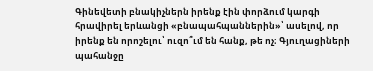Գինեվետի բնակիչներն իրենք էին փորձում կարգի հրավիրել երևանցի «բնապահպաններին»՝ ասելով, որ իրենք են որոշելու՝ ուզո՞ւմ են հանք, թե ոչ։ Գյուղացիների պահանջը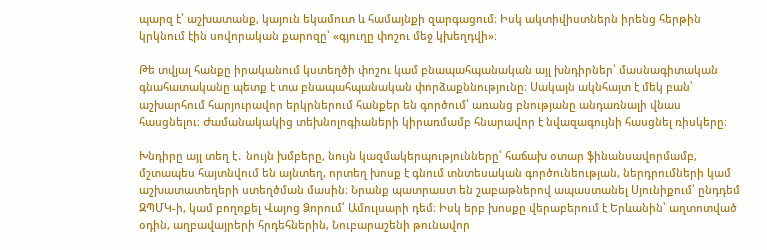պարզ է՝ աշխատանք, կայուն եկամուտ և համայնքի զարգացում։ Իսկ ակտիվիստներն իրենց հերթին կրկնում էին սովորական քարոզը՝ «գյուղը փոշու մեջ կխեղդվի»։

Թե տվյալ հանքը իրականում կստեղծի փոշու կամ բնապահպանական այլ խնդիրներ՝ մասնագիտական գնահատականը պետք է տա բնապահպանական փորձաքննությունը։ Սակայն ակնհայտ է մեկ բան՝ աշխարհում հարյուրավոր երկրներում հանքեր են գործում՝ առանց բնությանը անդառնալի վնաս հասցնելու։ Ժամանակակից տեխնոլոգիաների կիրառմամբ հնարավոր է նվազագույնի հասցնել ռիսկերը։

Խնդիրը այլ տեղ է․ նույն խմբերը, նույն կազմակերպությունները՝ հաճախ օտար ֆինանսավորմամբ, մշտապես հայտնվում են այնտեղ, որտեղ խոսք է գնում տնտեսական գործունեության, ներդրումների կամ աշխատատեղերի ստեղծման մասին։ Նրանք պատրաստ են շաբաթներով ապաստանել Սյունիքում՝ ընդդեմ ԶՊՄԿ-ի, կամ բողոքել Վայոց Ձորում՝ Ամուլսարի դեմ։ Իսկ երբ խոսքը վերաբերում է Երևանին՝ աղտոտված օդին, աղբավայրերի հրդեհներին, Նուբարաշենի թունավոր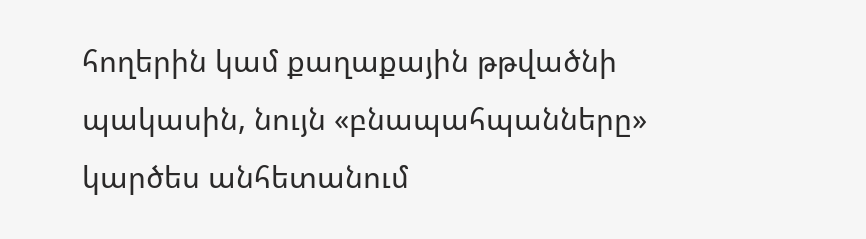հողերին կամ քաղաքային թթվածնի պակասին, նույն «բնապահպանները» կարծես անհետանում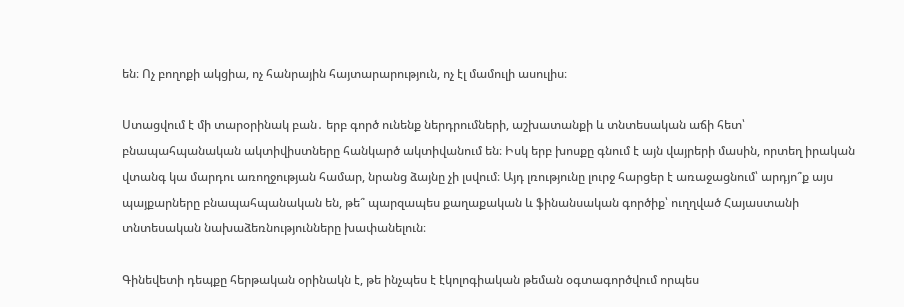են։ Ոչ բողոքի ակցիա, ոչ հանրային հայտարարություն, ոչ էլ մամուլի ասուլիս։

Ստացվում է մի տարօրինակ բան․ երբ գործ ունենք ներդրումների, աշխատանքի և տնտեսական աճի հետ՝ բնապահպանական ակտիվիստները հանկարծ ակտիվանում են։ Իսկ երբ խոսքը գնում է այն վայրերի մասին, որտեղ իրական վտանգ կա մարդու առողջության համար, նրանց ձայնը չի լսվում։ Այդ լռությունը լուրջ հարցեր է առաջացնում՝ արդյո՞ք այս պայքարները բնապահպանական են, թե՞ պարզապես քաղաքական և ֆինանսական գործիք՝ ուղղված Հայաստանի տնտեսական նախաձեռնությունները խափանելուն։

Գինեվետի դեպքը հերթական օրինակն է, թե ինչպես է էկոլոգիական թեման օգտագործվում որպես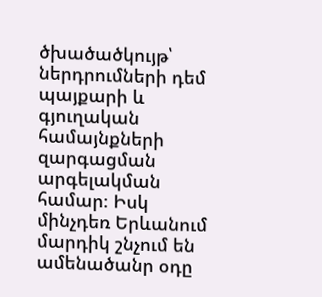ծխածածկույթ՝ ներդրումների դեմ պայքարի և գյուղական համայնքների զարգացման արգելակման համար։ Իսկ մինչդեռ Երևանում մարդիկ շնչում են ամենածանր օդը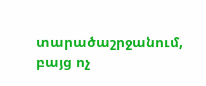տարածաշրջանում, բայց ոչ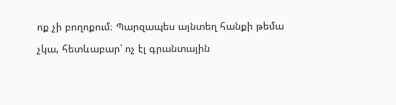ոք չի բողոքում։ Պարզապես այնտեղ հանքի թեմա չկա, հետևաբար՝ ոչ էլ գրանտային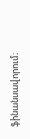ֆինանսավորում։